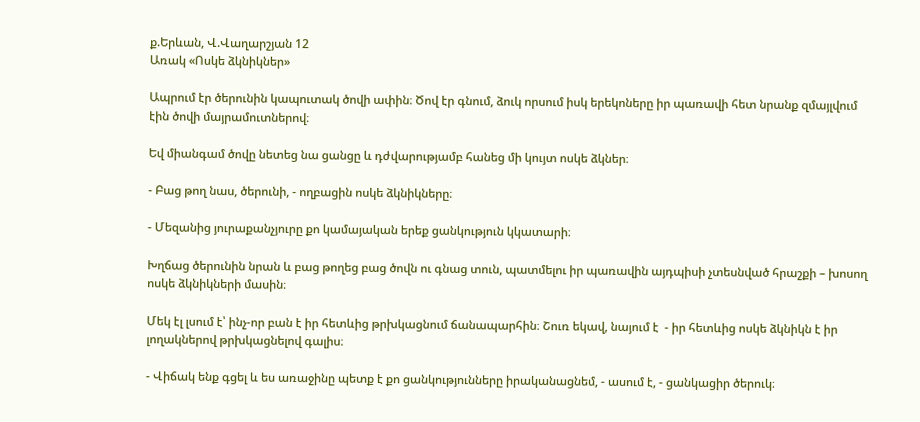ք.Երևան, Վ.Վաղարշյան 12
Առակ «Ոսկե ձկնիկներ»

Ապրում էր ծերունին կապուտակ ծովի ափին։ Ծով էր գնում, ձուկ որսում իսկ երեկոները իր պառավի հետ նրանք զմայլվում էին ծովի մայրամուտներով։

Եվ միանգամ ծովը նետեց նա ցանցը և դժվարությամբ հանեց մի կույտ ոսկե ձկներ։

- Բաց թող նաս, ծերունի, - ողբացին ոսկե ձկնիկները։

- Մեզանից յուրաքանչյուրը քո կամայական երեք ցանկություն կկատարի։

Խղճաց ծերունին նրան և բաց թողեց բաց ծովն ու գնաց տուն, պատմելու իր պառավին այդպիսի չտեսնված հրաշքի – խոսող ոսկե ձկնիկների մասին։

Մեկ էլ լսում է՝ ինչ-որ բան է իր հետևից թրխկացնում ճանապարհին։ Շուռ եկավ, նայում է  - իր հետևից ոսկե ձկնիկն է իր լողակներով թրխկացնելով գալիս։

- Վիճակ ենք գցել և ես առաջինը պետք է քո ցանկությունները իրականացնեմ, - ասում է, - ցանկացիր ծերուկ։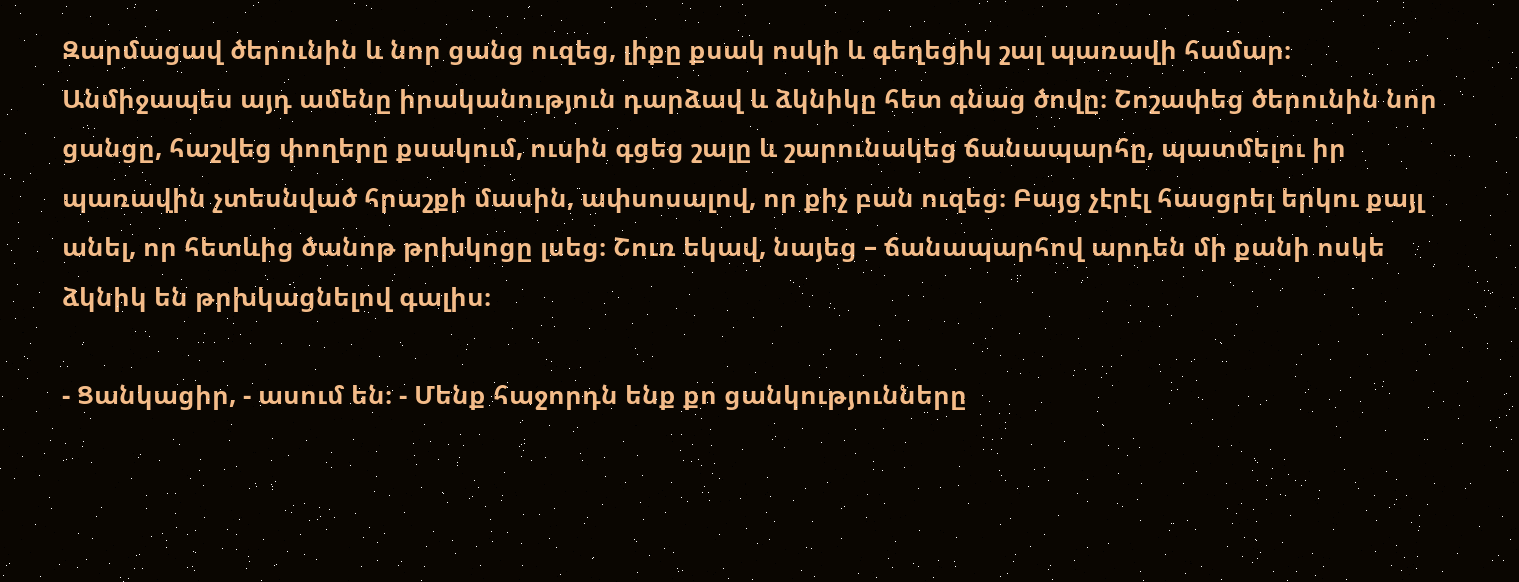Զարմացավ ծերունին և նոր ցանց ուզեց, լիքը քսակ ոսկի և գեղեցիկ շալ պառավի համար։ Անմիջապես այդ ամենը իրականություն դարձավ և ձկնիկը հետ գնաց ծովը։ Շոշափեց ծերունին նոր ցանցը, հաշվեց փողերը քսակում, ուսին գցեց շալը և շարունակեց ճանապարհը, պատմելու իր պառավին չտեսնված հրաշքի մասին, ափսոսալով, որ քիչ բան ուզեց։ Բայց չէրէլ հասցրել երկու քայլ անել, որ հետևից ծանոթ թրխկոցը լսեց։ Շուռ եկավ, նայեց – ճանապարհով արդեն մի քանի ոսկե ձկնիկ են թրխկացնելով գալիս։

- Ցանկացիր, - ասում են։ - Մենք հաջորդն ենք քո ցանկությունները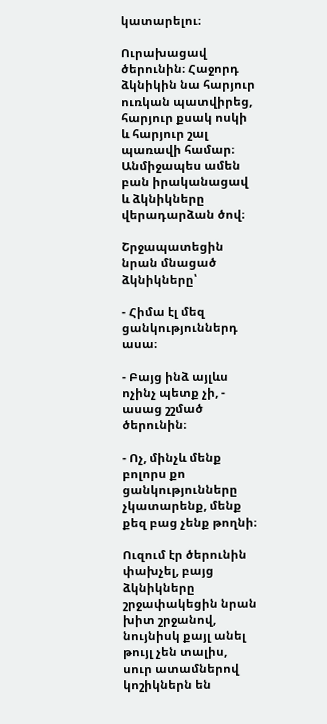կատարելու։

Ուրախացավ ծերունին։ Հաջորդ ձկնիկին նա հարյուր ուռկան պատվիրեց, հարյուր քսակ ոսկի և հարյուր շալ պառավի համար։ Անմիջապես ամեն բան իրականացավ և ձկնիկները վերադարձան ծով։

Շրջապատեցին նրան մնացած ձկնիկները՝

- Հիմա էլ մեզ ցանկություններդ ասա։

- Բայց ինձ այլևս ոչինչ պետք չի, - ասաց շշմած ծերունին։

- Ոչ, մինչև մենք բոլորս քո ցանկությունները չկատարենք, մենք քեզ բաց չենք թողնի։

Ուզում էր ծերունին փախչել, բայց ձկնիկները շրջափակեցին նրան խիտ շրջանով, նույնիսկ քայլ անել թույլ չեն տալիս, սուր ատամներով կոշիկներն են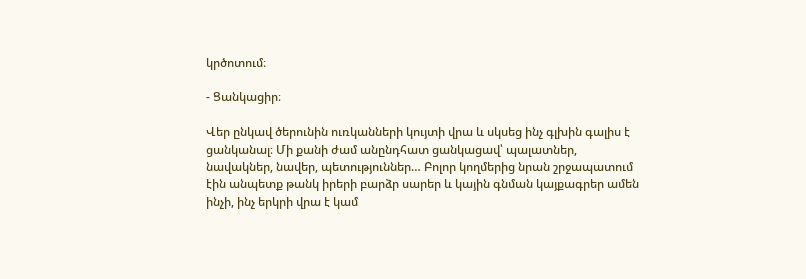կրծոտում։

- Ցանկացիր։

Վեր ընկավ ծերունին ուռկանների կույտի վրա և սկսեց ինչ գլխին գալիս է ցանկանալ։ Մի քանի ժամ անընդհատ ցանկացավ՝ պալատներ, նավակներ, նավեր, պետություններ… Բոլոր կողմերից նրան շրջապատում էին անպետք թանկ իրերի բարձր սարեր և կային գնման կայքագրեր ամեն ինչի, ինչ երկրի վրա է կամ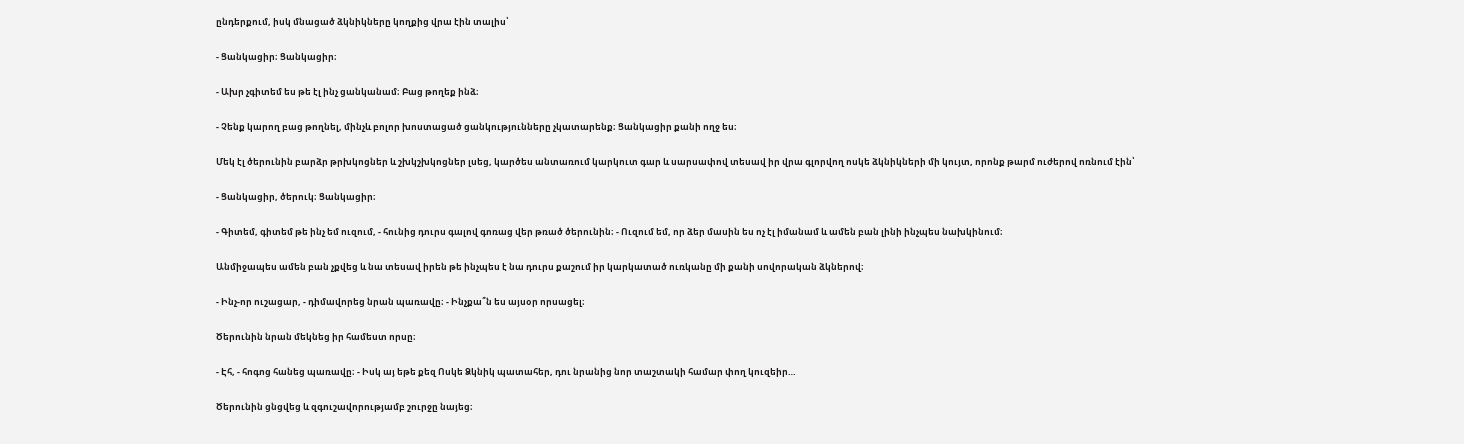ընդերքում, իսկ մնացած ձկնիկները կողքից վրա էին տալիս՝

- Ցանկացիր։ Ցանկացիր։

- Ախր չգիտեմ ես թե էլ ինչ ցանկանամ։ Բաց թողեք ինձ։

- Չենք կարող բաց թողնել, մինչև բոլոր խոստացած ցանկությունները չկատարենք։ Ցանկացիր քանի ողջ ես։

Մեկ էլ ծերունին բարձր թրխկոցներ և շխկշխկոցներ լսեց, կարծես անտառում կարկուտ գար և սարսափով տեսավ իր վրա գլորվող ոսկե ձկնիկների մի կույտ, որոնք թարմ ուժերով ոռնում էին՝

- Ցանկացիր, ծերուկ։ Ցանկացիր։

- Գիտեմ, գիտեմ թե ինչ եմ ուզում, - հունից դուրս գալով գոռաց վեր թռած ծերունին։ - Ուզում եմ, որ ձեր մասին ես ոչ էլ իմանամ և ամեն բան լինի ինչպես նախկինում։

Անմիջապես ամեն բան չքվեց և նա տեսավ իրեն թե ինչպես է նա դուրս քաշում իր կարկատած ուռկանը մի քանի սովորական ձկներով։

- Ինչ-որ ուշացար, - դիմավորեց նրան պառավը։ - Ինչքա՞ն ես այսօր որսացել։

Ծերունին նրան մեկնեց իր համեստ որսը։

- Էհ, - հոգոց հանեց պառավը։ - Իսկ այ եթե քեզ Ոսկե Ձկնիկ պատահեր, դու նրանից նոր տաշտակի համար փող կուզեիր…

Ծերունին ցնցվեց և զգուշավորությամբ շուրջը նայեց։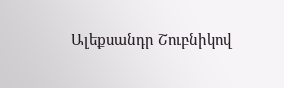Ալեքսանդր Շուբնիկով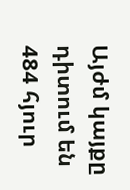Այժմ կայքը դիտում են 484 հյուր